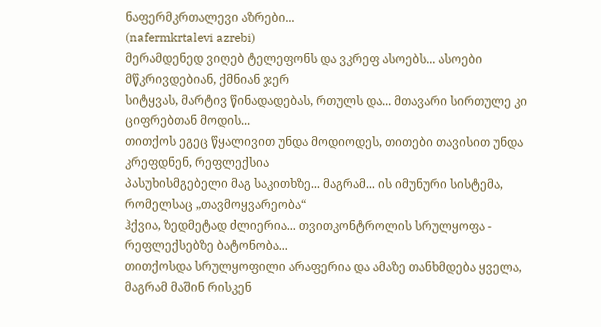ნაფერმკრთალევი აზრები...
(nafermkrtalevi azrebi)
მერამდენედ ვიღებ ტელეფონს და ვკრეფ ასოებს... ასოები მწკრივდებიან, ქმნიან ჯერ
სიტყვას, მარტივ წინადადებას, რთულს და... მთავარი სირთულე კი ციფრებთან მოდის...
თითქოს ეგეც წყალივით უნდა მოდიოდეს, თითები თავისით უნდა კრეფდნენ, რეფლექსია
პასუხისმგებელი მაგ საკითხზე... მაგრამ... ის იმუნური სისტემა, რომელსაც „თავმოყვარეობა“
ჰქვია, ზედმეტად ძლიერია... თვითკონტროლის სრულყოფა - რეფლექსებზე ბატონობა...
თითქოსდა სრულყოფილი არაფერია და ამაზე თანხმდება ყველა, მაგრამ მაშინ რისკენ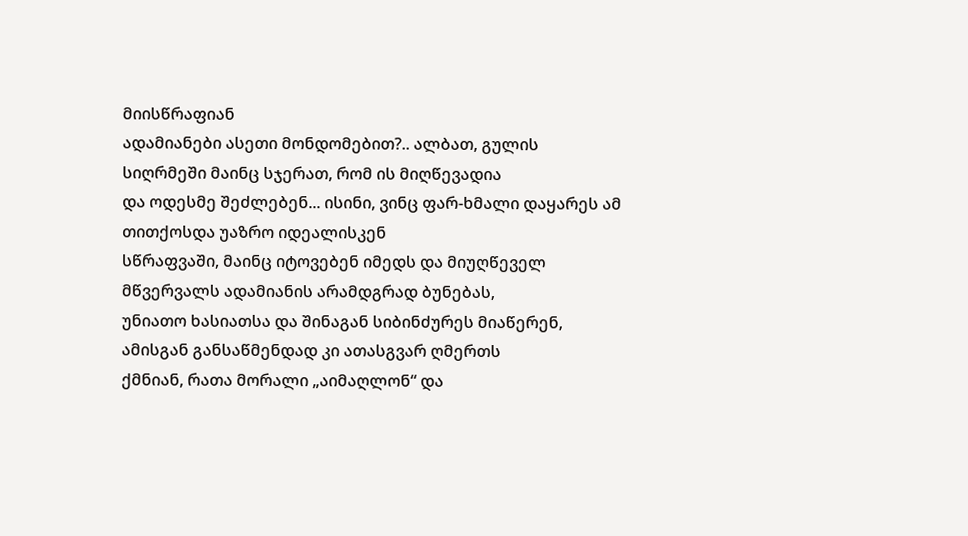მიისწრაფიან
ადამიანები ასეთი მონდომებით?.. ალბათ, გულის სიღრმეში მაინც სჯერათ, რომ ის მიღწევადია
და ოდესმე შეძლებენ... ისინი, ვინც ფარ-ხმალი დაყარეს ამ თითქოსდა უაზრო იდეალისკენ
სწრაფვაში, მაინც იტოვებენ იმედს და მიუღწეველ მწვერვალს ადამიანის არამდგრად ბუნებას,
უნიათო ხასიათსა და შინაგან სიბინძურეს მიაწერენ, ამისგან განსაწმენდად კი ათასგვარ ღმერთს
ქმნიან, რათა მორალი „აიმაღლონ“ და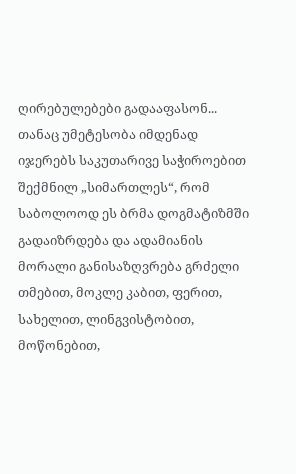ღირებულებები გადააფასონ... თანაც უმეტესობა იმდენად
იჯერებს საკუთარივე საჭიროებით შექმნილ „სიმართლეს“, რომ საბოლოოდ ეს ბრმა დოგმატიზმში
გადაიზრდება და ადამიანის მორალი განისაზღვრება გრძელი თმებით, მოკლე კაბით, ფერით,
სახელით, ლინგვისტობით, მოწონებით,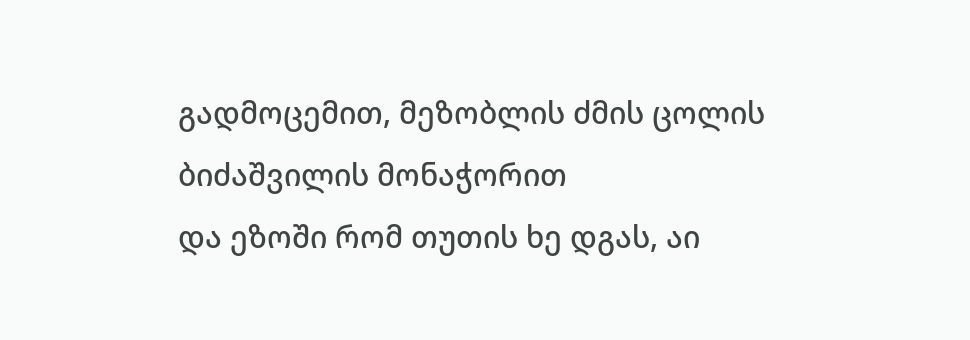გადმოცემით, მეზობლის ძმის ცოლის ბიძაშვილის მონაჭორით
და ეზოში რომ თუთის ხე დგას, აი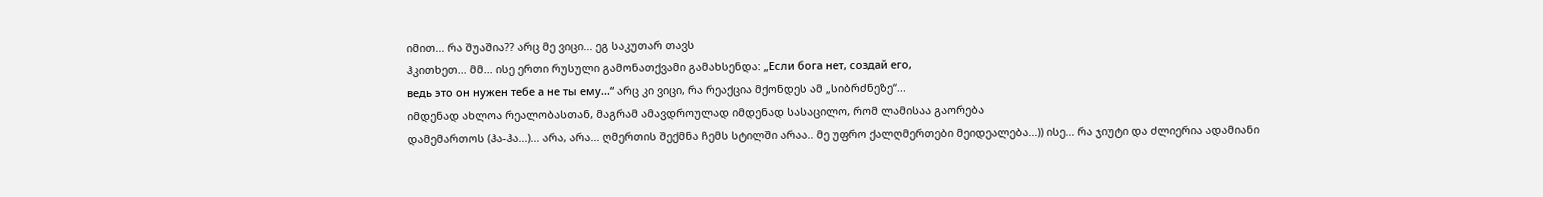იმით... რა შუაშია?? არც მე ვიცი... ეგ საკუთარ თავს
ჰკითხეთ... მმ... ისე ერთი რუსული გამონათქვამი გამახსენდა: „Если бога нет, создай его,
ведь это он нужен тебе а не ты ему...“ არც კი ვიცი, რა რეაქცია მქონდეს ამ „სიბრძნეზე“...
იმდენად ახლოა რეალობასთან, მაგრამ ამავდროულად იმდენად სასაცილო, რომ ლამისაა გაორება
დამემართოს (ჰა-ჰა...)... არა, არა... ღმერთის შექმნა ჩემს სტილში არაა.. მე უფრო ქალღმერთები მეიდეალება...)) ისე... რა ჯიუტი და ძლიერია ადამიანი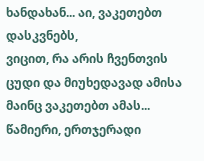ხანდახან... აი, ვაკეთებთ დასკვნებს,
ვიცით, რა არის ჩვენთვის ცუდი და მიუხედავად ამისა მაინც ვაკეთებთ ამას... წამიერი, ერთჯერადი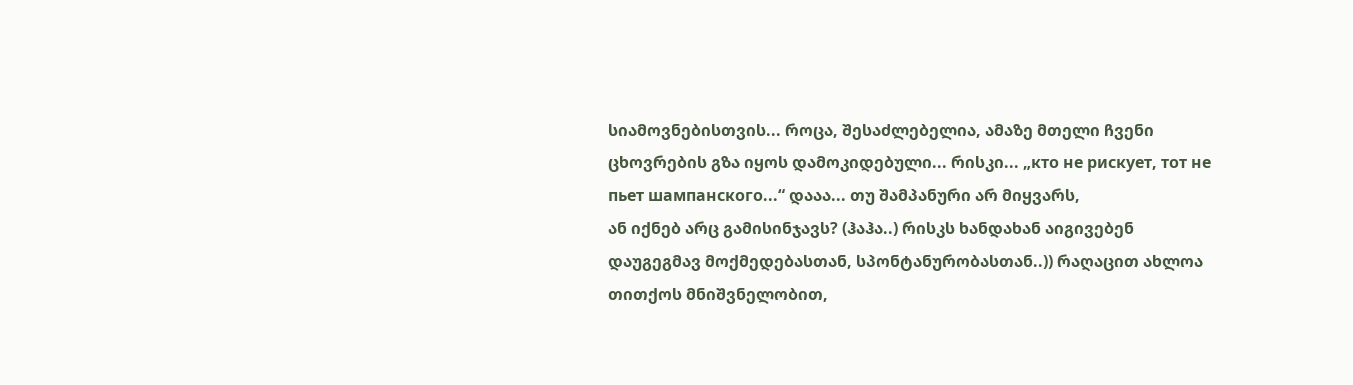სიამოვნებისთვის... როცა, შესაძლებელია, ამაზე მთელი ჩვენი ცხოვრების გზა იყოს დამოკიდებული... რისკი... „кто не рискует, тот не пьет шампанского...“ დააა... თუ შამპანური არ მიყვარს,
ან იქნებ არც გამისინჯავს? (ჰაჰა..) რისკს ხანდახან აიგივებენ დაუგეგმავ მოქმედებასთან, სპონტანურობასთან..)) რაღაცით ახლოა თითქოს მნიშვნელობით,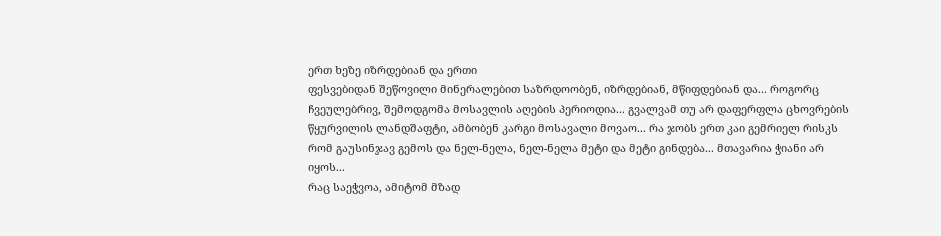ერთ ხეზე იზრდებიან და ერთი
ფესვებიდან შეწოვილი მინერალებით საზრდოობენ, იზრდებიან, მწიფდებიან და... როგორც
ჩვეულებრივ, შემოდგომა მოსავლის აღების პერიოდია... გვალვამ თუ არ დაფერფლა ცხოვრების
წყურვილის ლანდშაფტი, ამბობენ კარგი მოსავალი მოვაო... რა ჯობს ერთ კაი გემრიელ რისკს
რომ გაუსინჯავ გემოს და ნელ-ნელა, ნელ-ნელა მეტი და მეტი გინდება... მთავარია ჭიანი არ იყოს...
რაც საეჭვოა, ამიტომ მზად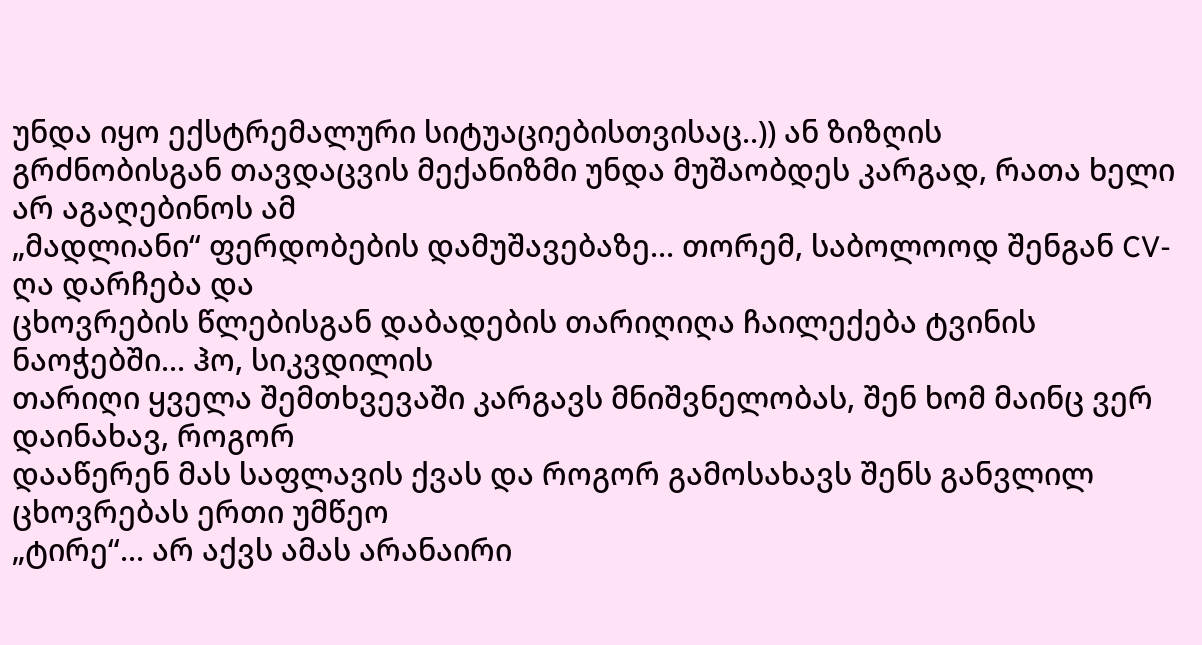უნდა იყო ექსტრემალური სიტუაციებისთვისაც..)) ან ზიზღის
გრძნობისგან თავდაცვის მექანიზმი უნდა მუშაობდეს კარგად, რათა ხელი არ აგაღებინოს ამ
„მადლიანი“ ფერდობების დამუშავებაზე... თორემ, საბოლოოდ შენგან CV-ღა დარჩება და
ცხოვრების წლებისგან დაბადების თარიღიღა ჩაილექება ტვინის ნაოჭებში... ჰო, სიკვდილის
თარიღი ყველა შემთხვევაში კარგავს მნიშვნელობას, შენ ხომ მაინც ვერ დაინახავ, როგორ
დააწერენ მას საფლავის ქვას და როგორ გამოსახავს შენს განვლილ ცხოვრებას ერთი უმწეო
„ტირე“... არ აქვს ამას არანაირი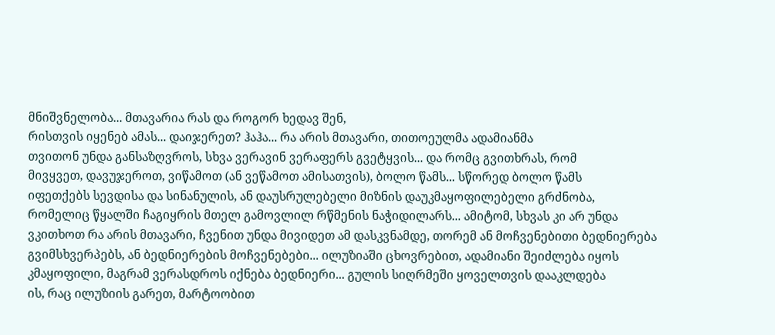მნიშვნელობა... მთავარია რას და როგორ ხედავ შენ,
რისთვის იყენებ ამას... დაიჯერეთ? ჰაჰა... რა არის მთავარი, თითოეულმა ადამიანმა
თვითონ უნდა განსაზღვროს, სხვა ვერავინ ვერაფერს გვეტყვის... და რომც გვითხრას, რომ
მივყვეთ, დავუჯეროთ, ვიწამოთ (ან ვეწამოთ ამისათვის), ბოლო წამს... სწორედ ბოლო წამს
იფეთქებს სევდისა და სინანულის, ან დაუსრულებელი მიზნის დაუკმაყოფილებელი გრძნობა,
რომელიც წყალში ჩაგიყრის მთელ გამოვლილ რწმენის ნაჭიდილარს... ამიტომ, სხვას კი არ უნდა
ვკითხოთ რა არის მთავარი, ჩვენით უნდა მივიდეთ ამ დასკვნამდე, თორემ ან მოჩვენებითი ბედნიერება გვიმსხვერპებს, ან ბედნიერების მოჩვენებები... ილუზიაში ცხოვრებით, ადამიანი შეიძლება იყოს
კმაყოფილი, მაგრამ ვერასდროს იქნება ბედნიერი... გულის სიღრმეში ყოველთვის დააკლდება
ის, რაც ილუზიის გარეთ, მარტოობით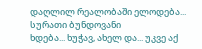დაღლილ რეალობაში ელოდება... სურათი ბუნდოვანი
ხდება... ხუჭავ, ახელ და... უკვე აქ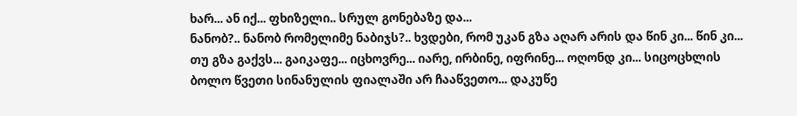ხარ... ან იქ... ფხიზელი.. სრულ გონებაზე და...
ნანობ?.. ნანობ რომელიმე ნაბიჯს?.. ხვდები, რომ უკან გზა აღარ არის და წინ კი... წინ კი...
თუ გზა გაქვს... გაიკაფე... იცხოვრე... იარე, ირბინე, იფრინე... ოღონდ კი... სიცოცხლის
ბოლო წვეთი სინანულის ფიალაში არ ჩააწვეთო... დაკუწე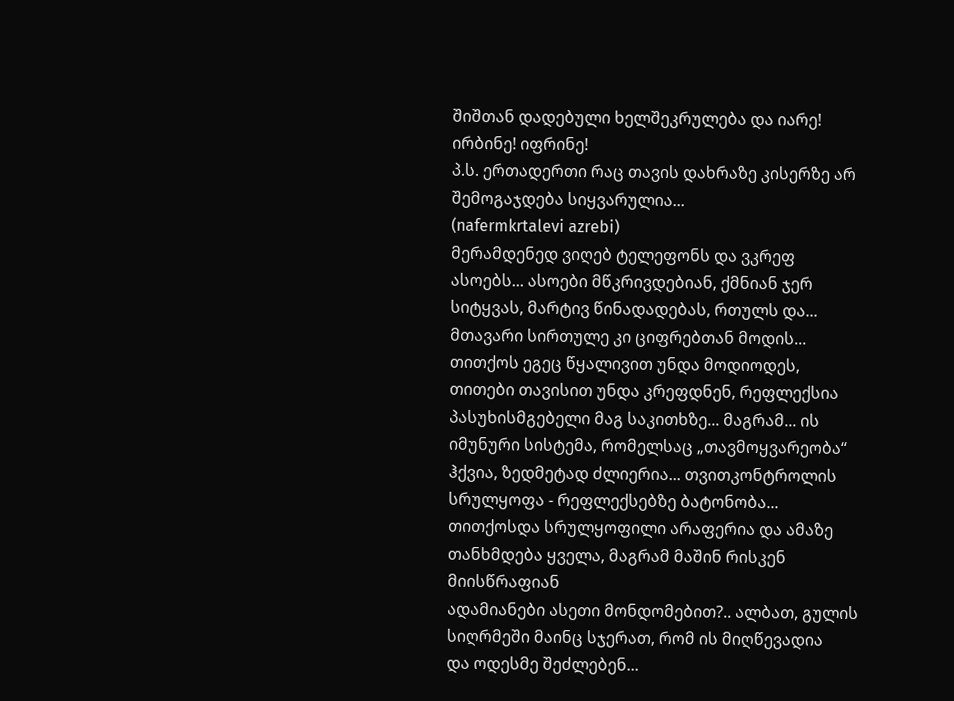შიშთან დადებული ხელშეკრულება და იარე! ირბინე! იფრინე!
პ.ს. ერთადერთი რაც თავის დახრაზე კისერზე არ შემოგაჯდება სიყვარულია...
(nafermkrtalevi azrebi)
მერამდენედ ვიღებ ტელეფონს და ვკრეფ ასოებს... ასოები მწკრივდებიან, ქმნიან ჯერ
სიტყვას, მარტივ წინადადებას, რთულს და... მთავარი სირთულე კი ციფრებთან მოდის...
თითქოს ეგეც წყალივით უნდა მოდიოდეს, თითები თავისით უნდა კრეფდნენ, რეფლექსია
პასუხისმგებელი მაგ საკითხზე... მაგრამ... ის იმუნური სისტემა, რომელსაც „თავმოყვარეობა“
ჰქვია, ზედმეტად ძლიერია... თვითკონტროლის სრულყოფა - რეფლექსებზე ბატონობა...
თითქოსდა სრულყოფილი არაფერია და ამაზე თანხმდება ყველა, მაგრამ მაშინ რისკენ მიისწრაფიან
ადამიანები ასეთი მონდომებით?.. ალბათ, გულის სიღრმეში მაინც სჯერათ, რომ ის მიღწევადია
და ოდესმე შეძლებენ...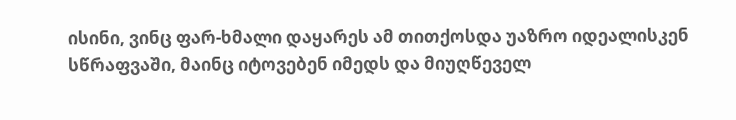ისინი, ვინც ფარ-ხმალი დაყარეს ამ თითქოსდა უაზრო იდეალისკენ
სწრაფვაში, მაინც იტოვებენ იმედს და მიუღწეველ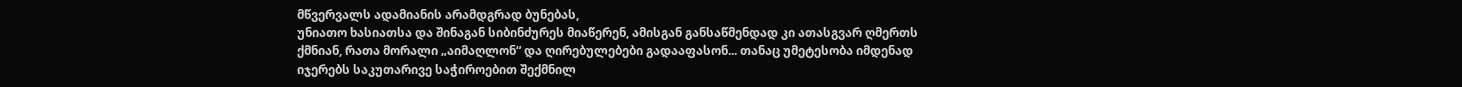მწვერვალს ადამიანის არამდგრად ბუნებას,
უნიათო ხასიათსა და შინაგან სიბინძურეს მიაწერენ, ამისგან განსაწმენდად კი ათასგვარ ღმერთს
ქმნიან, რათა მორალი „აიმაღლონ“ და ღირებულებები გადააფასონ... თანაც უმეტესობა იმდენად
იჯერებს საკუთარივე საჭიროებით შექმნილ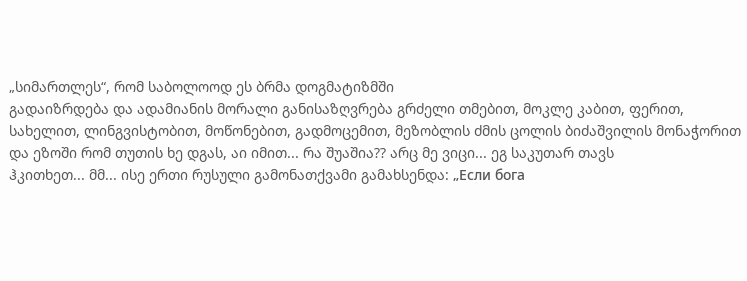„სიმართლეს“, რომ საბოლოოდ ეს ბრმა დოგმატიზმში
გადაიზრდება და ადამიანის მორალი განისაზღვრება გრძელი თმებით, მოკლე კაბით, ფერით,
სახელით, ლინგვისტობით, მოწონებით, გადმოცემით, მეზობლის ძმის ცოლის ბიძაშვილის მონაჭორით
და ეზოში რომ თუთის ხე დგას, აი იმით... რა შუაშია?? არც მე ვიცი... ეგ საკუთარ თავს
ჰკითხეთ... მმ... ისე ერთი რუსული გამონათქვამი გამახსენდა: „Если бога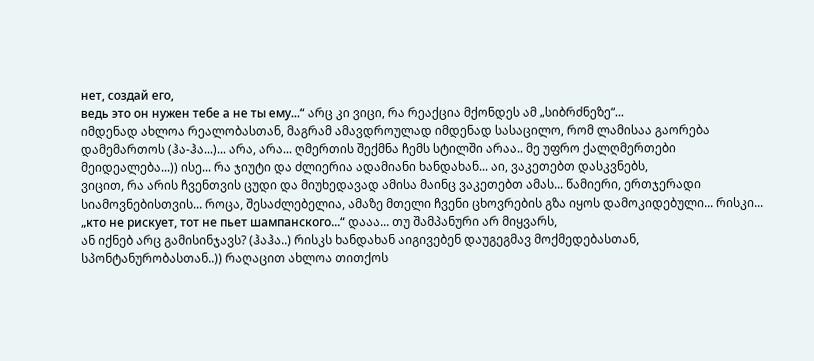нет, создай его,
ведь это он нужен тебе а не ты ему...“ არც კი ვიცი, რა რეაქცია მქონდეს ამ „სიბრძნეზე“...
იმდენად ახლოა რეალობასთან, მაგრამ ამავდროულად იმდენად სასაცილო, რომ ლამისაა გაორება
დამემართოს (ჰა-ჰა...)... არა, არა... ღმერთის შექმნა ჩემს სტილში არაა.. მე უფრო ქალღმერთები მეიდეალება...)) ისე... რა ჯიუტი და ძლიერია ადამიანი ხანდახან... აი, ვაკეთებთ დასკვნებს,
ვიცით, რა არის ჩვენთვის ცუდი და მიუხედავად ამისა მაინც ვაკეთებთ ამას... წამიერი, ერთჯერადი სიამოვნებისთვის... როცა, შესაძლებელია, ამაზე მთელი ჩვენი ცხოვრების გზა იყოს დამოკიდებული... რისკი... „кто не рискует, тот не пьет шампанского...“ დააა... თუ შამპანური არ მიყვარს,
ან იქნებ არც გამისინჯავს? (ჰაჰა..) რისკს ხანდახან აიგივებენ დაუგეგმავ მოქმედებასთან, სპონტანურობასთან..)) რაღაცით ახლოა თითქოს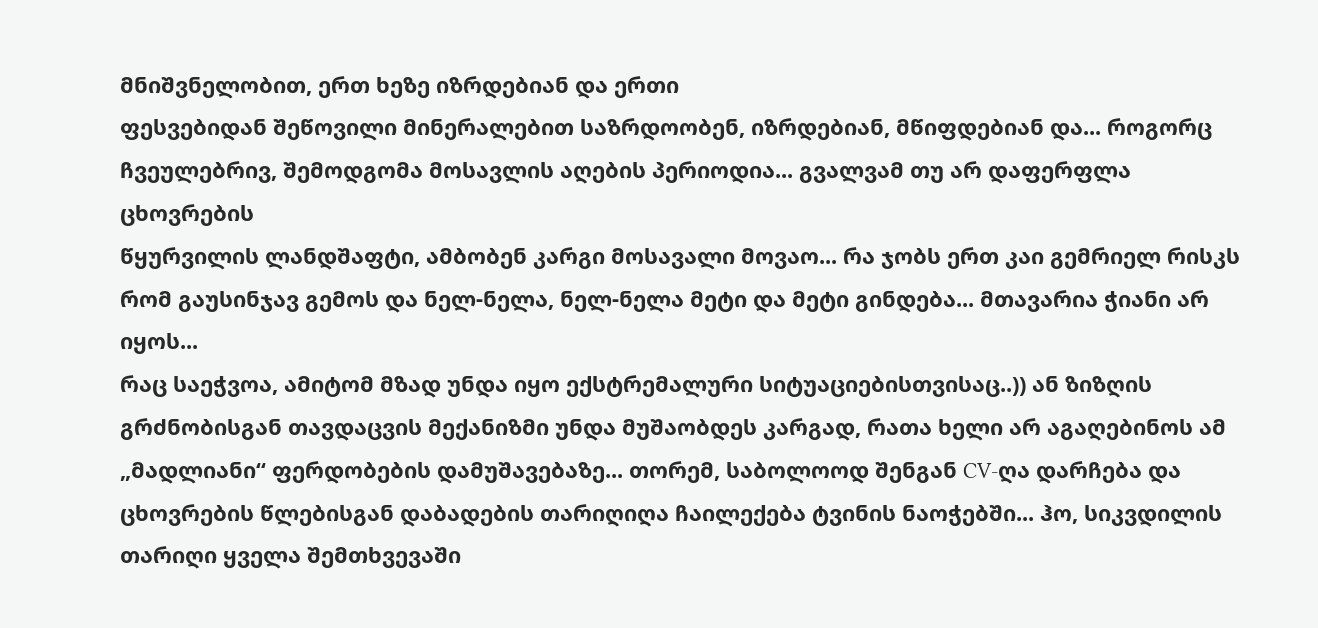მნიშვნელობით, ერთ ხეზე იზრდებიან და ერთი
ფესვებიდან შეწოვილი მინერალებით საზრდოობენ, იზრდებიან, მწიფდებიან და... როგორც
ჩვეულებრივ, შემოდგომა მოსავლის აღების პერიოდია... გვალვამ თუ არ დაფერფლა ცხოვრების
წყურვილის ლანდშაფტი, ამბობენ კარგი მოსავალი მოვაო... რა ჯობს ერთ კაი გემრიელ რისკს
რომ გაუსინჯავ გემოს და ნელ-ნელა, ნელ-ნელა მეტი და მეტი გინდება... მთავარია ჭიანი არ იყოს...
რაც საეჭვოა, ამიტომ მზად უნდა იყო ექსტრემალური სიტუაციებისთვისაც..)) ან ზიზღის
გრძნობისგან თავდაცვის მექანიზმი უნდა მუშაობდეს კარგად, რათა ხელი არ აგაღებინოს ამ
„მადლიანი“ ფერდობების დამუშავებაზე... თორემ, საბოლოოდ შენგან CV-ღა დარჩება და
ცხოვრების წლებისგან დაბადების თარიღიღა ჩაილექება ტვინის ნაოჭებში... ჰო, სიკვდილის
თარიღი ყველა შემთხვევაში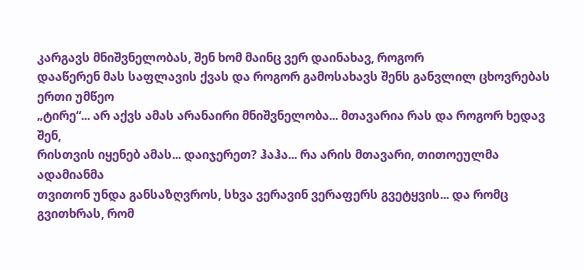კარგავს მნიშვნელობას, შენ ხომ მაინც ვერ დაინახავ, როგორ
დააწერენ მას საფლავის ქვას და როგორ გამოსახავს შენს განვლილ ცხოვრებას ერთი უმწეო
„ტირე“... არ აქვს ამას არანაირი მნიშვნელობა... მთავარია რას და როგორ ხედავ შენ,
რისთვის იყენებ ამას... დაიჯერეთ? ჰაჰა... რა არის მთავარი, თითოეულმა ადამიანმა
თვითონ უნდა განსაზღვროს, სხვა ვერავინ ვერაფერს გვეტყვის... და რომც გვითხრას, რომ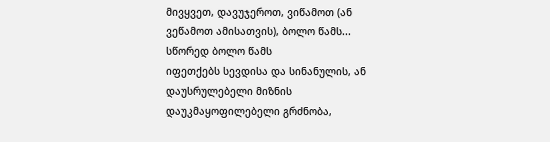მივყვეთ, დავუჯეროთ, ვიწამოთ (ან ვეწამოთ ამისათვის), ბოლო წამს... სწორედ ბოლო წამს
იფეთქებს სევდისა და სინანულის, ან დაუსრულებელი მიზნის დაუკმაყოფილებელი გრძნობა,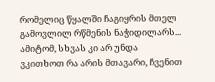რომელიც წყალში ჩაგიყრის მთელ გამოვლილ რწმენის ნაჭიდილარს... ამიტომ, სხვას კი არ უნდა
ვკითხოთ რა არის მთავარი, ჩვენით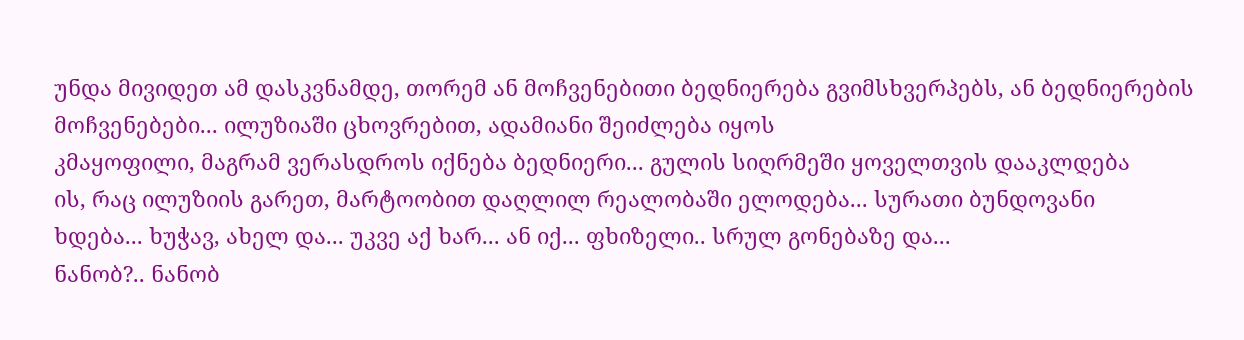უნდა მივიდეთ ამ დასკვნამდე, თორემ ან მოჩვენებითი ბედნიერება გვიმსხვერპებს, ან ბედნიერების მოჩვენებები... ილუზიაში ცხოვრებით, ადამიანი შეიძლება იყოს
კმაყოფილი, მაგრამ ვერასდროს იქნება ბედნიერი... გულის სიღრმეში ყოველთვის დააკლდება
ის, რაც ილუზიის გარეთ, მარტოობით დაღლილ რეალობაში ელოდება... სურათი ბუნდოვანი
ხდება... ხუჭავ, ახელ და... უკვე აქ ხარ... ან იქ... ფხიზელი.. სრულ გონებაზე და...
ნანობ?.. ნანობ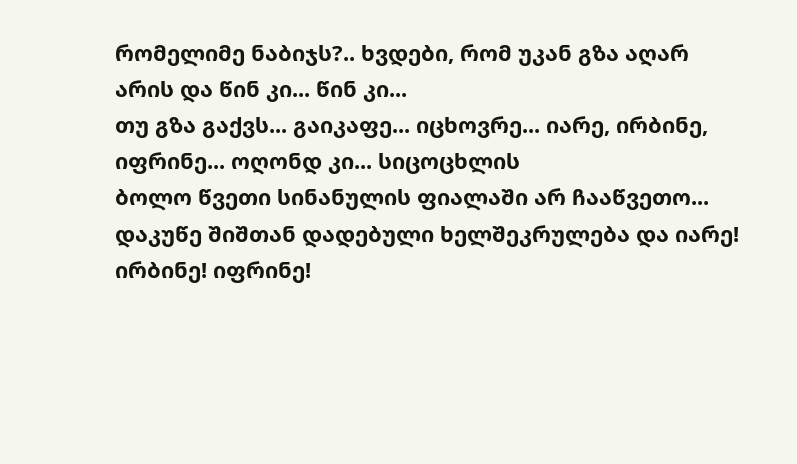რომელიმე ნაბიჯს?.. ხვდები, რომ უკან გზა აღარ არის და წინ კი... წინ კი...
თუ გზა გაქვს... გაიკაფე... იცხოვრე... იარე, ირბინე, იფრინე... ოღონდ კი... სიცოცხლის
ბოლო წვეთი სინანულის ფიალაში არ ჩააწვეთო... დაკუწე შიშთან დადებული ხელშეკრულება და იარე! ირბინე! იფრინე!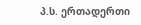პ.ს. ერთადერთი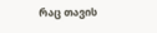რაც თავის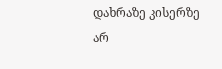დახრაზე კისერზე არ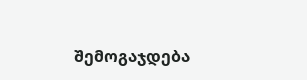შემოგაჯდება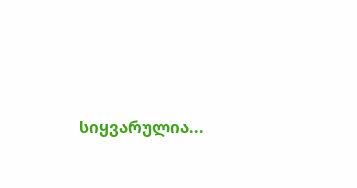სიყვარულია...